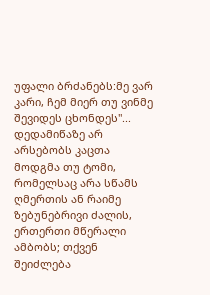უფალი ბრძანებს:მე ვარ კარი, ჩემ მიერ თუ ვინმე შევიდეს ცხონდეს"...
დედამიწაზე არ არსებობს კაცთა მოდგმა თუ ტომი, რომელსაც არა სწამს ღმერთის ან რაიმე ზებუნებრივი ძალის, ერთერთი მწერალი ამბობს; თქვენ შეიძლება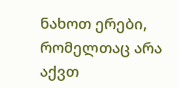ნახოთ ერები, რომელთაც არა აქვთ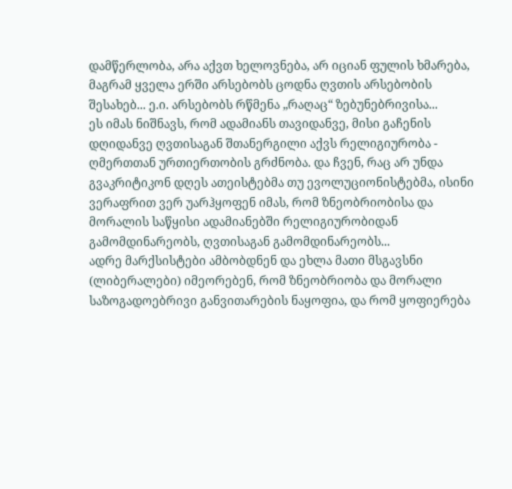დამწერლობა, არა აქვთ ხელოვნება, არ იციან ფულის ხმარება, მაგრამ ყველა ერში არსებობს ცოდნა ღვთის არსებობის შესახებ... ე.ი. არსებობს რწმენა „რაღაც“ ზებუნებრივისა...
ეს იმას ნიშნავს, რომ ადამიანს თავიდანვე, მისი გაჩენის დღიდანვე ღვთისაგან შთანერგილი აქვს რელიგიურობა - ღმერთთან ურთიერთობის გრძნობა. და ჩვენ, რაც არ უნდა გვაკრიტიკონ დღეს ათეისტებმა თუ ევოლუციონისტებმა, ისინი ვერაფრით ვერ უარჰყოფენ იმას, რომ ზნეობრიობისა და მორალის საწყისი ადამიანებში რელიგიურობიდან გამომდინარეობს, ღვთისაგან გამომდინარეობს...
ადრე მარქსისტები ამბობდნენ და ეხლა მათი მსგავსნი (ლიბერალები) იმეორებენ, რომ ზნეობრიობა და მორალი საზოგადოებრივი განვითარების ნაყოფია, და რომ ყოფიერება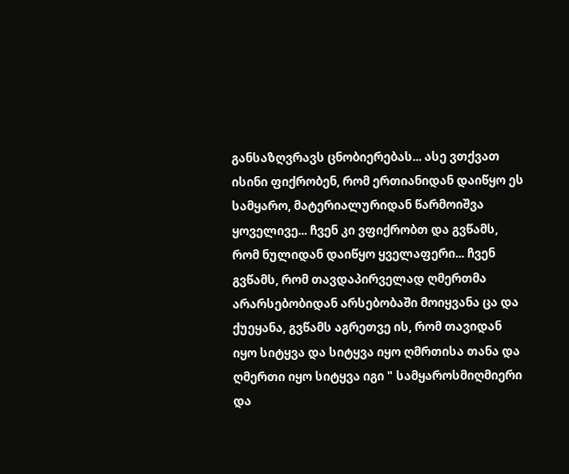განსაზღვრავს ცნობიერებას... ასე ვთქვათ ისინი ფიქრობენ, რომ ერთიანიდან დაიწყო ეს სამყარო, მატერიალურიდან წარმოიშვა ყოველივე... ჩვენ კი ვფიქრობთ და გვწამს, რომ ნულიდან დაიწყო ყველაფერი... ჩვენ გვწამს, რომ თავდაპირველად ღმერთმა არარსებობიდან არსებობაში მოიყვანა ცა და ქუეყანა, გვწამს აგრეთვე ის, რომ თავიდან იყო სიტყვა და სიტყვა იყო ღმრთისა თანა და ღმერთი იყო სიტყვა იგი " სამყაროსმიღმიერი და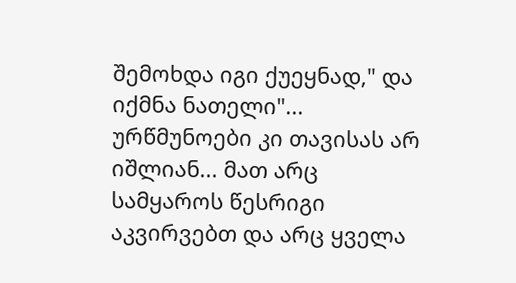შემოხდა იგი ქუეყნად," და იქმნა ნათელი"... ურწმუნოები კი თავისას არ იშლიან... მათ არც სამყაროს წესრიგი აკვირვებთ და არც ყველა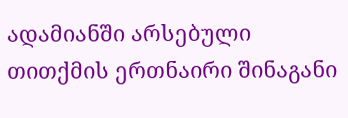ადამიანში არსებული თითქმის ერთნაირი შინაგანი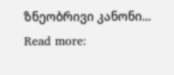ზნეობრივი კანონი...
Read more: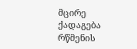მცირე ქადაგება რწმენის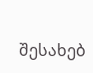შესახებ